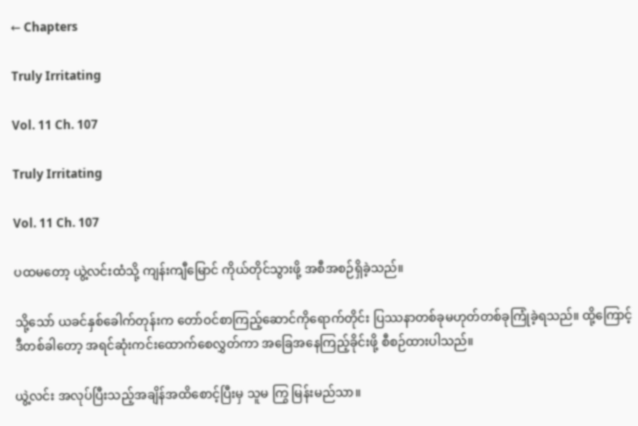← Chapters

Truly Irritating

Vol. 11 Ch. 107

Truly Irritating

Vol. 11 Ch. 107

ပထမတော့ ယွဲ့လင်းထံသို့ ကျန်းကျီမြောင် ကိုယ်တိုင်သွားဖို့ အစီအစဉ်ရှိခဲ့သည်။

သို့သော် ယခင်နှစ်ခေါက်တုန်းက တော်ဝင်စာကြည့်ဆောင်ကိုရောက်တိုင်း ပြဿနာတစ်ခုမဟုတ်တစ်ခုကြုံခဲ့ရသည်။ ထို့ကြောင့် ဒီတစ်ခါတော့ အရင်ဆုံးကင်းထောက်စေလွှတ်ကာ အခြေအနေကြည့်ခိုင်းဖို့ စီစဉ်ထားပါသည်။

ယွဲ့လင်း အလုပ်ပြီးသည့်အချိန်အထိစောင့်ပြီးမှ သူမ ကြွ မြန်းမည်သာ။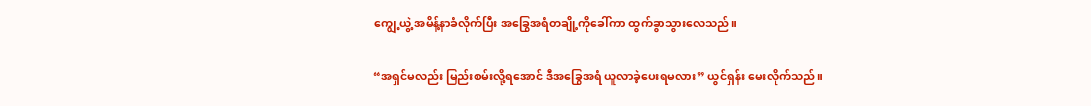ကျွေ့ယွဲ့ အမိန့်နာခံလိုက်ပြီး အခြွေအရံတချို့ကိုခေါ်ကာ ထွက်ခွာသွားလေသည်။

“အရှင်မလည်း မြည်းစမ်းလို့ရအောင် ဒီအခြွေအရံ ယူလာခဲ့ပေးရမလား” ယွင်ရှန်း မေးလိုက်သည်။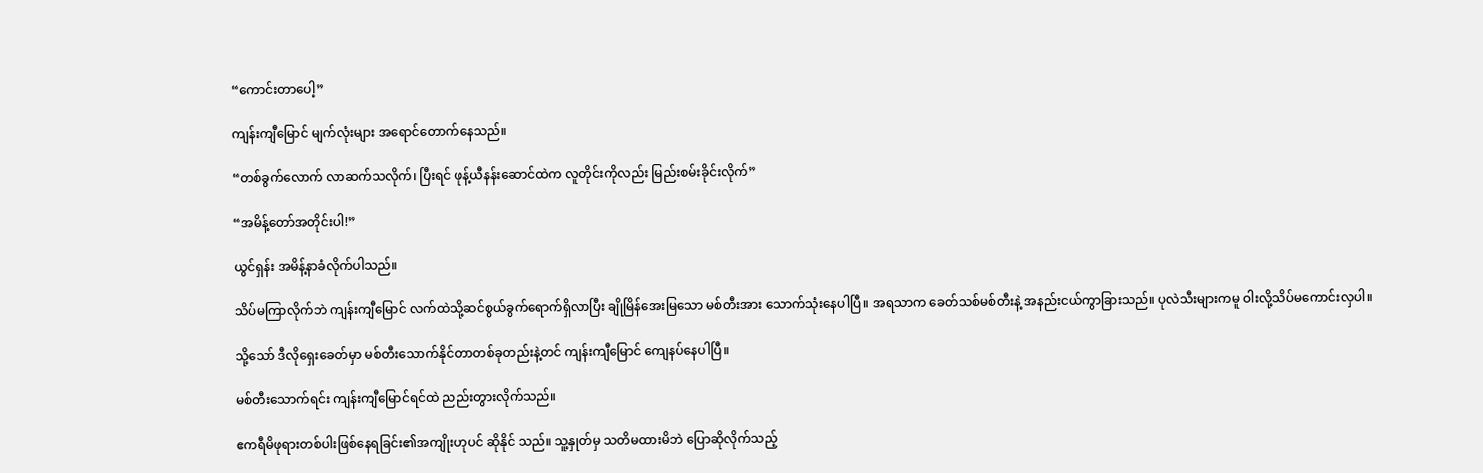“ကောင်းတာပေါ့”

ကျန်းကျီမြောင် မျက်လုံးများ အရောင်တောက်နေသည်။

“တစ်ခွက်လောက် လာဆက်သလိုက်၊ ပြီးရင် ဖုန့်ယီနန်းဆောင်ထဲက လူတိုင်းကိုလည်း မြည်းစမ်းခိုင်းလိုက်”

“အမိန့်တော်အတိုင်းပါ!”

ယွင်ရှန်း အမိန့်နာခံလိုက်ပါသည်။

သိပ်မကြာလိုက်ဘဲ ကျန်းကျီမြောင် လက်ထဲသို့ဆင်စွယ်ခွက်ရောက်ရှိလာပြီး ချိုမြိန်အေးမြသော မစ်တီးအား သောက်သုံးနေပါပြီ။ အရသာက ခေတ်သစ်မစ်တီးနဲ့ အနည်းငယ်ကွာခြားသည်။ ပုလဲသီးများကမူ ဝါးလို့သိပ်မကောင်းလှပါ။

သို့သော် ဒီလိုရှေးခေတ်မှာ မစ်တီးသောက်နိုင်တာတစ်ခုတည်းနဲ့တင် ကျန်းကျီမြောင် ကျေနပ်နေပါပြီ။

မစ်တီးသောက်ရင်း ကျန်းကျီမြောင်ရင်ထဲ ညည်းတွားလိုက်သည်။

ဧကရီမိဖုရားတစ်ပါးဖြစ်နေရခြင်း၏အကျိုးဟုပင် ဆိုနိုင် သည်။ သူ့နှုတ်မှ သတိမထားမိဘဲ ပြောဆိုလိုက်သည့်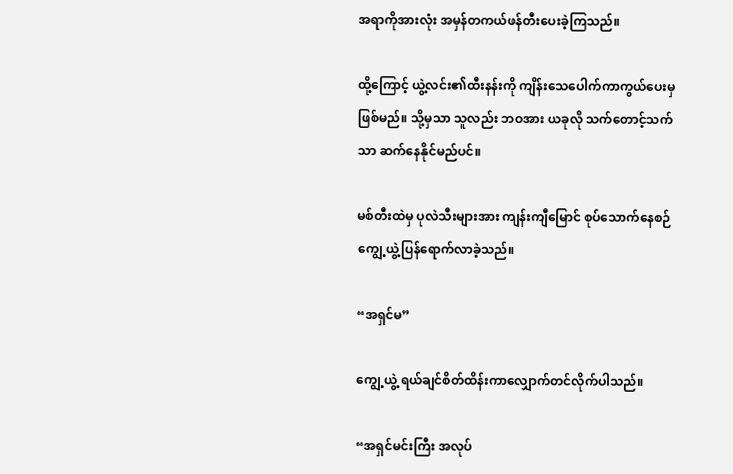အရာကိုအားလုံး အမှန်တကယ်ဖန်တီးပေးခဲ့ကြသည်။

ထို့ကြောင့် ယွဲ့လင်း၏ထီးနန်းကို ကျိန်းသေပေါက်ကာကွယ်ပေးမှဖြစ်မည်။ သို့မှသာ သူလည်း ဘဝအား ယခုလို သက်တောင့်သက်သာ ဆက်နေနိုင်မည်ပင်။

မစ်တီးထဲမှ ပုလဲသီးများအား ကျန်းကျီမြောင် စုပ်သောက်နေစဉ် ကျွေ့ယွဲ့ပြန်ရောက်လာခဲ့သည်။

“အရှင်မ”

ကျွေ့ယွဲ့ ရယ်ချင်စိတ်ထိန်းကာလျှောက်တင်လိုက်ပါသည်။

“အရှင်မင်းကြီး အလုပ်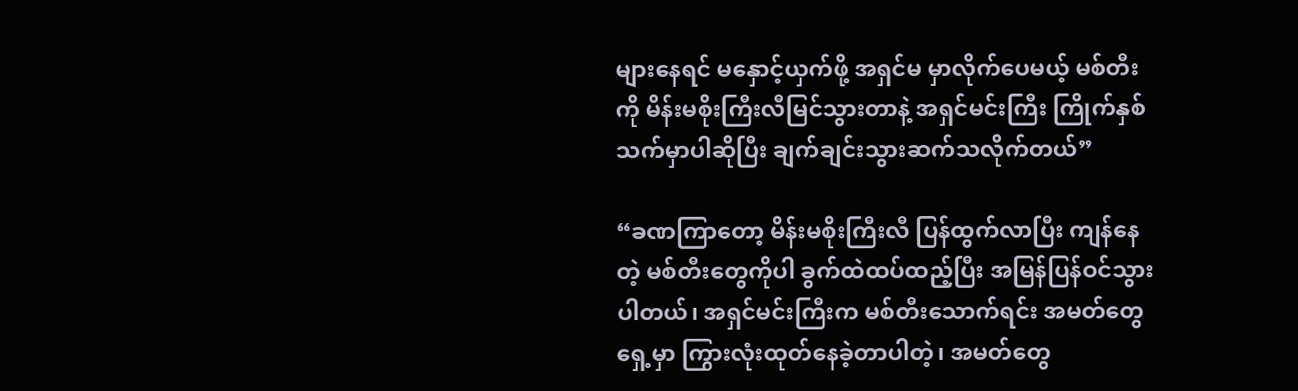များနေရင် မနှောင့်ယှက်ဖို့ အရှင်မ မှာလိုက်ပေမယ့် မစ်တီးကို မိန်းမစိုးကြီးလီမြင်သွားတာနဲ့ အရှင်မင်းကြီး ကြိုက်နှစ်သက်မှာပါဆိုပြီး ချက်ချင်းသွားဆက်သလိုက်တယ်”

“ခဏကြာတော့ မိန်းမစိုးကြီးလီ ပြန်ထွက်လာပြီး ကျန်နေတဲ့ မစ်တီးတွေကိုပါ ခွက်ထဲထပ်ထည့်ပြီး အမြန်ပြန်ဝင်သွားပါတယ်၊ အရှင်မင်းကြီးက မစ်တီးသောက်ရင်း အမတ်တွေရှေ့မှာ ကြွားလုံးထုတ်နေခဲ့တာပါတဲ့၊ အမတ်တွေ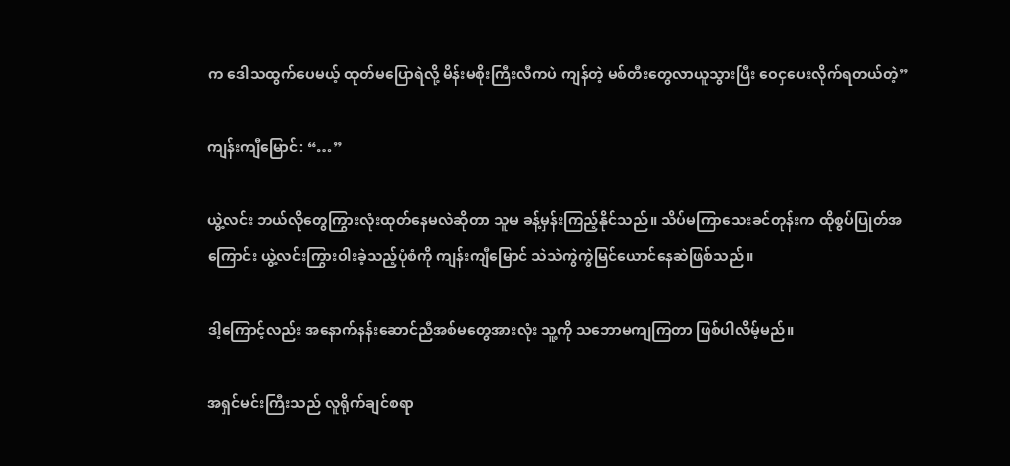က ဒေါသထွက်ပေမယ့် ထုတ်မပြောရဲလို့ မိန်းမစိုးကြီးလီကပဲ ကျန်တဲ့ မစ်တီးတွေလာယူသွားပြီး ဝေငှပေးလိုက်ရတယ်တဲ့”

ကျန်းကျီမြောင်: “…”

ယွဲ့လင်း ဘယ်လိုတွေကြွားလုံးထုတ်နေမလဲဆိုတာ သူမ ခန့်မှန်းကြည့်နိုင်သည်။ သိပ်မကြာသေးခင်တုန်းက ထိုစွပ်ပြုတ်အကြောင်း ယွဲ့လင်းကြွားဝါးခဲ့သည့်ပုံစံကို ကျန်းကျီမြောင် သဲသဲကွဲကွဲမြင်ယောင်နေဆဲဖြစ်သည်။

ဒါ့ကြောင့်လည်း အနောက်နန်းဆောင်ညီအစ်မတွေအားလုံး သူ့ကို သဘောမကျကြတာ ဖြစ်ပါလိမ့်မည်။

အရှင်မင်းကြီးသည် လူရိုက်ချင်စရာ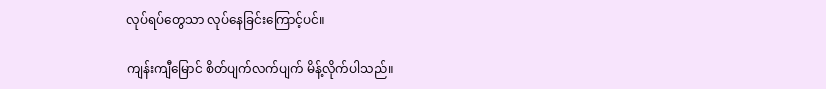လုပ်ရပ်တွေသာ လုပ်နေခြင်းကြောင့်ပင်။

ကျန်းကျီမြောင် စိတ်ပျက်လက်ပျက် မိန့်လိုက်ပါသည်။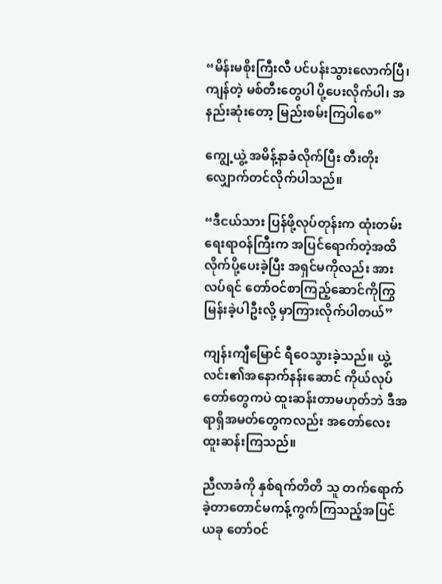“မိန်းမစိုးကြီးလီ ပင်ပန်းသွားလောက်ပြီ၊ ကျန်တဲ့ မစ်တီးတွေပါ ပို့ပေးလိုက်ပါ၊ အနည်းဆုံးတော့ မြည်းစမ်းကြပါစေ”

ကျွေ့ယွဲ့ အမိန့်နာခံလိုက်ပြီး တီးတိုးလျှောက်တင်လိုက်ပါသည်။

“ဒီငယ်သား ပြန်ဖို့လုပ်တုန်းက ထုံးတမ်းရေးရာဝန်ကြီးက အပြင်ရောက်တဲ့အထိ လိုက်ပို့ပေးခဲ့ပြီး အရှင်မကိုလည်း အားလပ်ရင် တော်ဝင်စာကြည့်ဆောင်ကိုကြွမြန်းခဲ့ပါဦးလို့ မှာကြားလိုက်ပါတယ်”

ကျန်းကျီမြောင် ရီဝေသွားခဲ့သည်။ ယွဲ့လင်း၏အနောက်နန်းဆောင် ကိုယ်လုပ်တော်တွေကပဲ ထူးဆန်းတာမဟုတ်ဘဲ ဒီအရာရှိအမတ်တွေကလည်း အတော်လေးထူးဆန်းကြသည်။

ညီလာခံကို နှစ်ရက်တိတိ သူ တက်ရောက်ခဲ့တာတောင်မကန့်ကွက်ကြသည့်အပြင် ယခု တော်ဝင်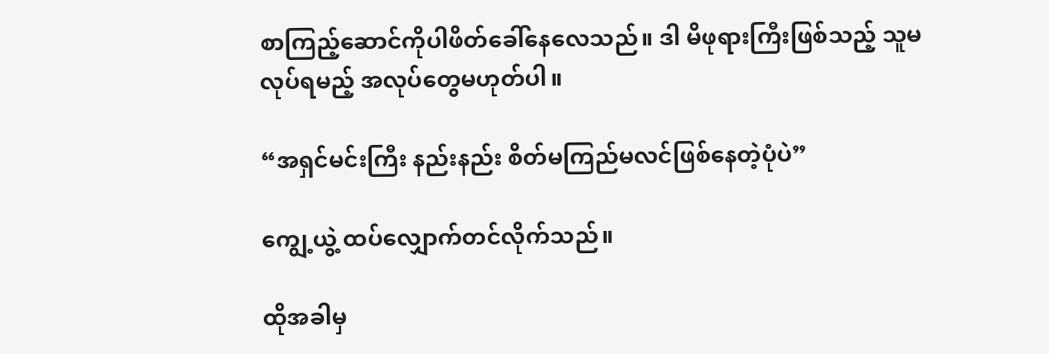စာကြည့်ဆောင်ကိုပါဖိတ်ခေါ်နေလေသည်။ ဒါ မိဖုရားကြီးဖြစ်သည့် သူမလုပ်ရမည့် အလုပ်တွေမဟုတ်ပါ။

“အရှင်မင်းကြီး နည်းနည်း စိတ်မကြည်မလင်ဖြစ်နေတဲ့ပုံပဲ”

ကျွေ့ယွဲ့ ထပ်လျှောက်တင်လိုက်သည်။

ထိုအခါမှ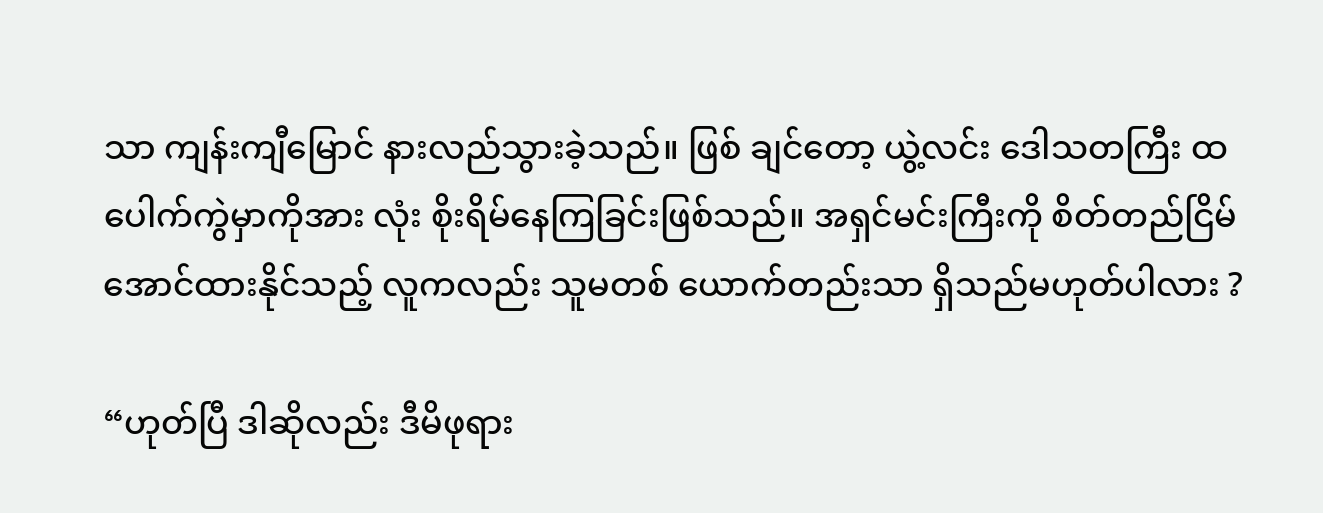သာ ကျန်းကျီမြောင် နားလည်သွားခဲ့သည်။ ဖြစ် ချင်တော့ ယွဲ့လင်း ဒေါသတကြီး ထပေါက်ကွဲမှာကိုအား လုံး စိုးရိမ်နေကြခြင်းဖြစ်သည်။ အရှင်မင်းကြီးကို စိတ်တည်ငြိမ်အောင်ထားနိုင်သည့် လူကလည်း သူမတစ် ယောက်တည်းသာ ရှိသည်မဟုတ်ပါလား ?

“ဟုတ်ပြီ ဒါဆိုလည်း ဒီမိဖုရား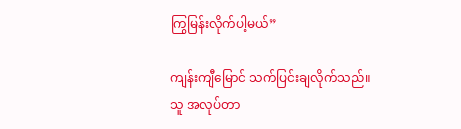ကြွမြန်းလိုက်ပါ့မယ်”

ကျန်းကျီမြောင် သက်ပြင်းချလိုက်သည်။ သူ အလုပ်တာ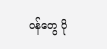ဝန်တွေ ပို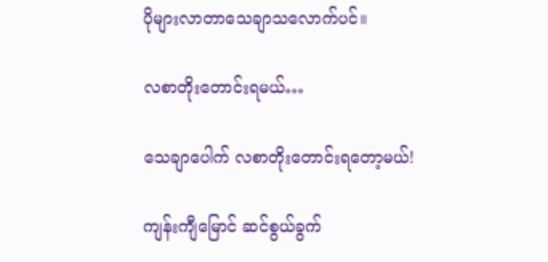ပိုများလာတာသေချာသလောက်ပင်။

လစာတိုးတောင်းရမယ်…

သေချာပေါက် လစာတိုးတောင်းရတော့မယ်!

ကျန်းကျီမြောင် ဆင်စွယ်ခွက်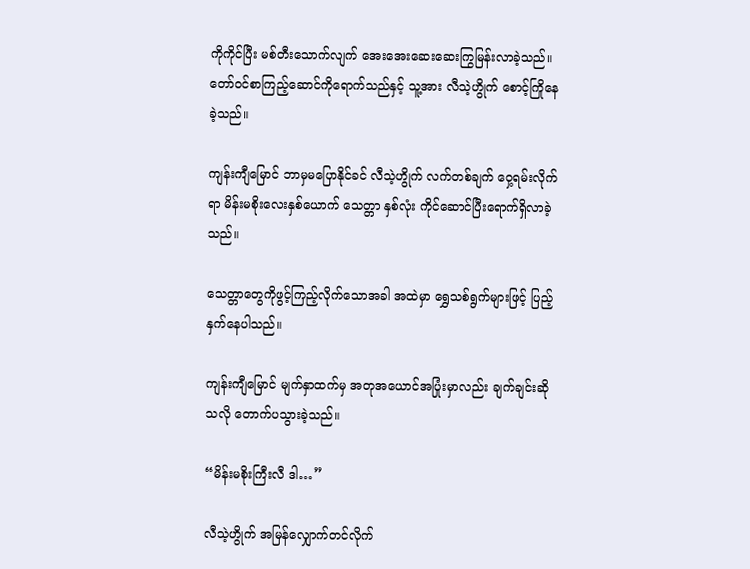ကိုကိုင်ပြီး မစ်တီးသောက်လျက် အေးအေးဆေးဆေးကြွမြန်းလာခဲ့သည်။ တော်ဝင်စာကြည့်ဆောင်ကိုရောက်သည်နှင့် သူ့အား လီသဲ့ဟွိုက် စောင့်ကြိုနေခဲ့သည်။

ကျန်းကျီမြောင် ဘာမှမပြောနိုင်ခင် လီသဲ့ဟွိုက် လက်တစ်ချက် ဝှေ့ရမ်းလိုက်ရာ မိန်းမစိုးလေးနှစ်ယောက် သေတ္တာ နှစ်လုံး ကိုင်ဆောင်ပြီးရောက်ရှိလာခဲ့သည်။

သေတ္တာတွေကိုဖွင့်ကြည့်လိုက်သောအခါ အထဲမှာ ရွှေသစ်ရွက်များဖြင့် ပြည့်နှက်နေပါသည်။

ကျန်းကျီမြောင် မျက်နှာထက်မှ အတုအယောင်အပြုံးမှာလည်း ချက်ချင်းဆိုသလို တောက်ပသွားခဲ့သည်။

“မိန်းမစိုးကြီးလီ ဒါ…”

လီသဲ့ဟွိုက် အမြန်လျှောက်တင်လိုက်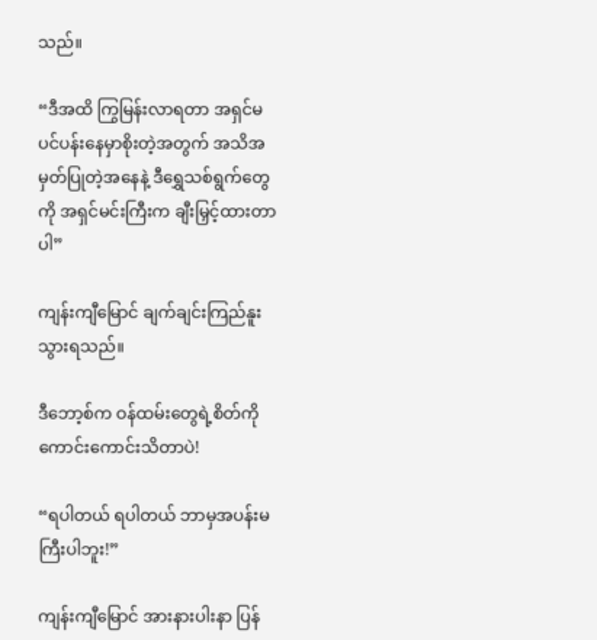သည်။

“ဒီအထိ ကြွမြန်းလာရတာ အရှင်မ ပင်ပန်းနေမှာစိုးတဲ့အတွက် အသိအမှတ်ပြုတဲ့အနေနဲ့ ဒီရွှေသစ်ရွက်တွေကို အရှင်မင်းကြီးက ချီးမြှင့်ထားတာပါ”

ကျန်းကျီမြောင် ချက်ချင်းကြည်နူးသွားရသည်။

ဒီဘော့စ်က ဝန်ထမ်းတွေရဲ့စိတ်ကို ကောင်းကောင်းသိတာပဲ!

“ရပါတယ် ရပါတယ် ဘာမှအပန်းမကြီးပါဘူး!”

ကျန်းကျီမြောင် အားနားပါးနာ ပြန်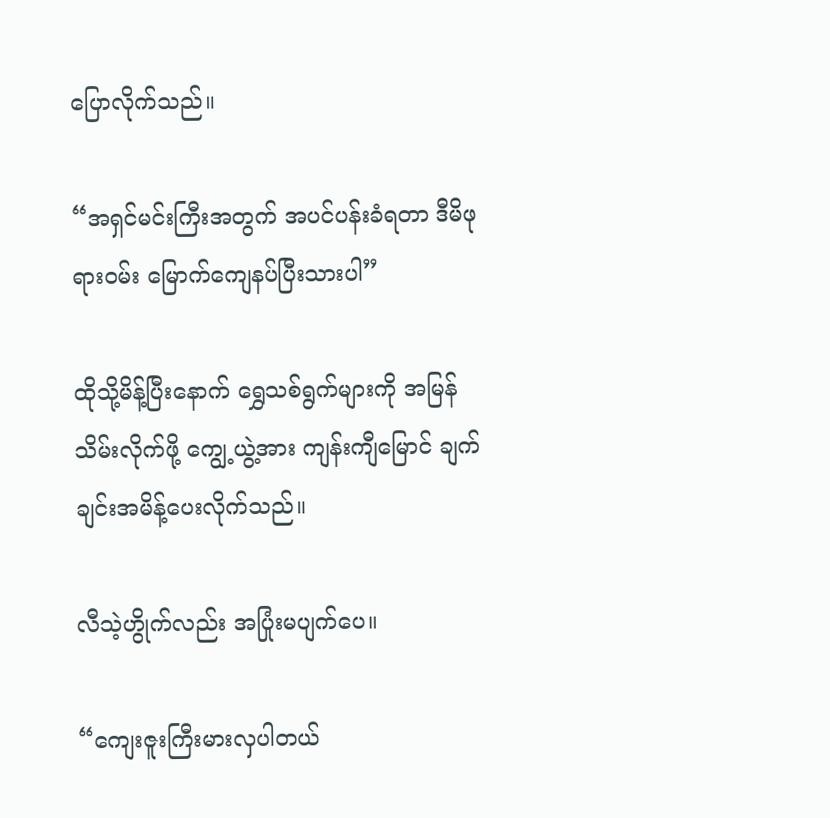ပြောလိုက်သည်။

“အရှင်မင်းကြီးအတွက် အပင်ပန်းခံရတာ ဒီမိဖုရားဝမ်း မြောက်ကျေနပ်ပြီးသားပါ”

ထိုသို့မိန့်ပြီးနောက် ရွှေသစ်ရွက်များကို အမြန်သိမ်းလိုက်ဖို့ ကျွေ့ယွဲ့အား ကျန်းကျီမြောင် ချက်ချင်းအမိန့်ပေးလိုက်သည်။

လီသဲ့ဟွိုက်လည်း အပြုံးမပျက်ပေ။

“ကျေးဇူးကြီးမားလှပါတယ်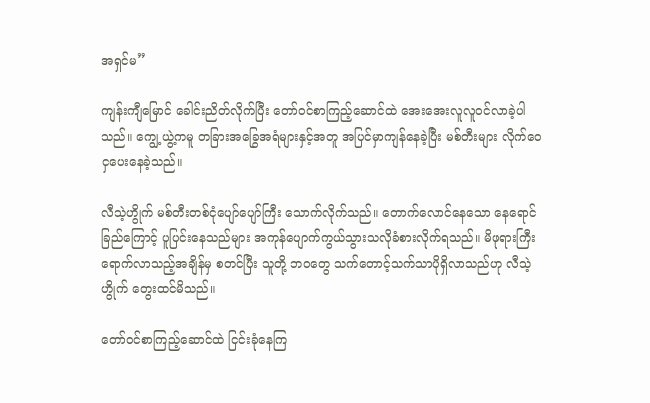အရှင်မ”

ကျန်းကျီမြောင် ခေါင်းညိတ်လိုက်ပြီး တော်ဝင်စာကြည့်ဆောင်ထဲ အေးအေးလူလူဝင်လာခဲ့ပါသည်။ ကျွေ့ယွဲ့ကမူ တခြားအခြွေအရံများနှင့်အတူ အပြင်မှာကျန်နေခဲ့ပြီး မစ်တီးများ လိုက်ဝေငှပေးနေခဲ့သည်။

လီသဲ့ဟွိုက် မစ်တီးတစ်ငုံပျော်ပျော်ကြီး သောက်လိုက်သည်။ တောက်လောင်နေသော နေရောင်ခြည်ကြောင့် ပူပြင်းနေသည်များ အကုန်ပျောက်ကွယ်သွားသလိုခံစားလိုက်ရသည်။ မိဖုရားကြီးရောက်လာသည့်အချိန်မှ စတင်ပြီး သူတို့ ဘဝတွေ သက်တောင့်သက်သာပိုရှိလာသည်ဟု လီသဲ့ဟွိုက် တွေးထင်မိသည်။

တော်ဝင်စာကြည့်ဆောင်ထဲ ငြင်းခုံနေကြ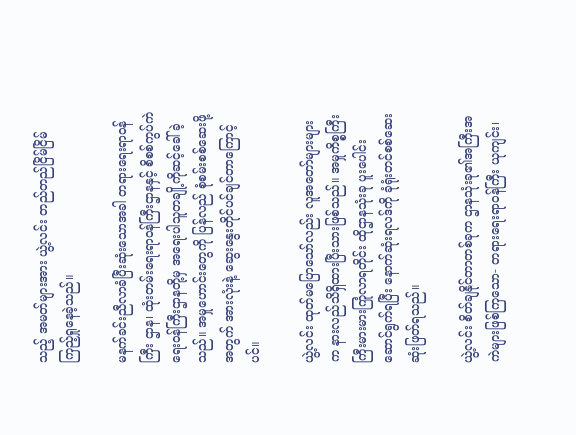သည့် အမတ်များအား ယွဲ့လင်း တည်တည်ငြိမ်ငြိမ်ကြည့်ရှုနေခဲ့သည်။

မနက်ခင်းညီလာခံပြီးဆုံးသောအခါ တရားရေးရာဝန်ကြီး ဌာန၊ ထုံးတမ်းရေးရာဝန်ကြီးဌာနနှင့် စိစစ်ကွပ်ကဲရေးဝန်ကြီးဌာနတို့မှ အရေးပါသူတချို့ကိုဆင့်ခေါ်ခဲ့သည်။ အမှုဟောင်းတွေကို ပြန်လည် စုံစမ်းစစ်ဆေးဖို့အတွက် အားလုံးနဲ့ ဆွေးနွေးတိုင်ပင်ချင်တာကြောင့်ပင်။

ယွဲ့လင်း ထုတ်မပြောသော်လည်း လူအတော်များများက နားလည်သိရှိထားပြီးသားဖြစ်သည်။ အမှုကိစ္စကြီးကြီးမားမားကြုံလာရတိုင်း ထိုဌာနသုံးခု ပူးပေါင်းဆောင်ရွက်ရပြီး နောက်ဆုံးရလဒ်ကို ခုံရုံးတင်စစ်ဆေးဆုံးဖြတ်ရသည်။

ယွဲ့လင်း စိတ်ချနိုင်တာတစ်ခုက ဌာနသုံးခု၏အကြီးအကဲများဖြစ်ကြသော- တရားရေးရာဝန်ကြီး ယုကျင်း၊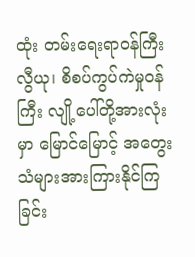ထုံး တမ်းရေးရာဝန်ကြီး လွီယု၊ စိစပ်ကွပ်ကဲမှုဝန်ကြီး လျို့ပေါ်တို့အားလုံးမှာ မြောင်မြောင့် အတွေးသံများအားကြားနိုင်ကြခြင်း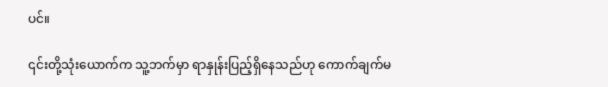ပင်။

၎င်းတို့သုံးယောက်က သူ့ဘက်မှာ ရာနှုန်းပြည့်ရှိနေသည်ဟု ကောက်ချက်မ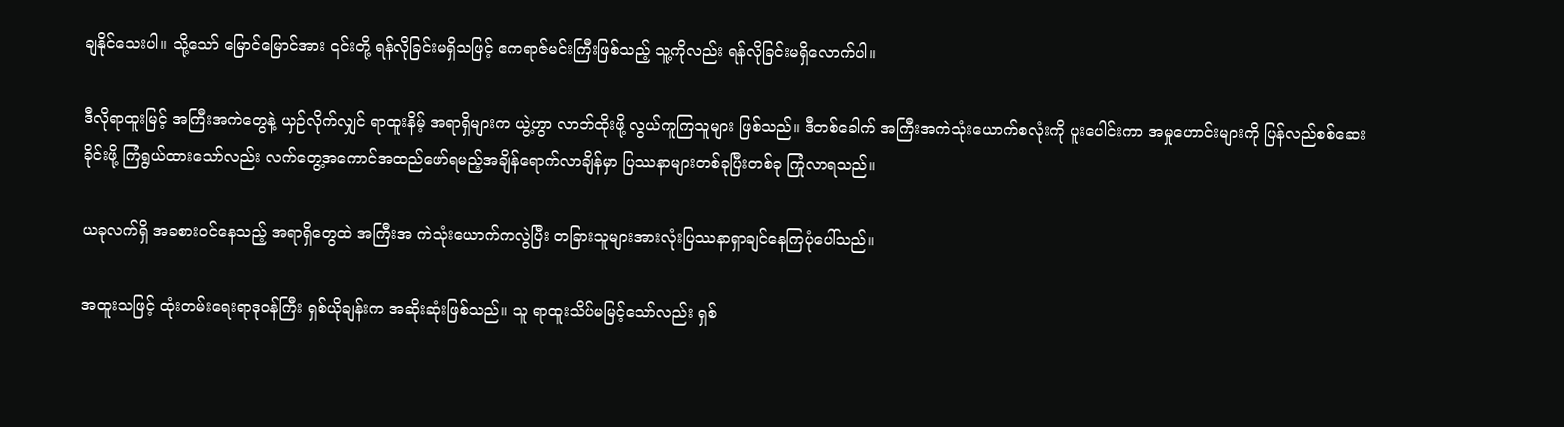ချနိုင်သေးပါ။ သို့သော် မြောင်မြောင်အား ၎င်းတို့ ရန်လိုခြင်းမရှိသဖြင့် ဧကရာဇ်မင်းကြီးဖြစ်သည့် သူ့ကိုလည်း ရန်လိုခြင်းမရှိလောက်ပါ။

ဒီလိုရာထူးမြင့် အကြီးအကဲတွေနဲ့ ယှဉ်လိုက်လျှင် ရာထူးနိမ့် အရာရှိများက ယွဲ့ဟွာ လာဘ်ထိုးဖို့ လွယ်ကူကြသူများ ဖြစ်သည်။ ဒီတစ်ခေါက် အကြီးအကဲသုံးယောက်စလုံးကို ပူးပေါင်းကာ အမှုဟောင်းများကို ပြန်လည်စစ်ဆေးခိုင်းဖို့ ကြံရွယ်ထားသော်လည်း လက်တွေ့အကောင်အထည်ဖော်ရမည့်အချိန်ရောက်လာချိန်မှာ ပြဿနာများတစ်ခုပြီးတစ်ခု ကြုံလာရသည်။

ယခုလက်ရှိ အခစားဝင်နေသည့် အရာရှိတွေထဲ အကြီးအ ကဲသုံးယောက်ကလွဲပြီး တခြားသူများအားလုံးပြဿနာရှာချင်နေကြပုံပေါ်သည်။

အထူးသဖြင့် ထုံးတမ်းရေးရာဒုဝန်ကြီး ရှစ်ယိုချန်းက အဆိုးဆုံးဖြစ်သည်။ သူ ရာထူးသိပ်မမြင့်သော်လည်း ရှစ်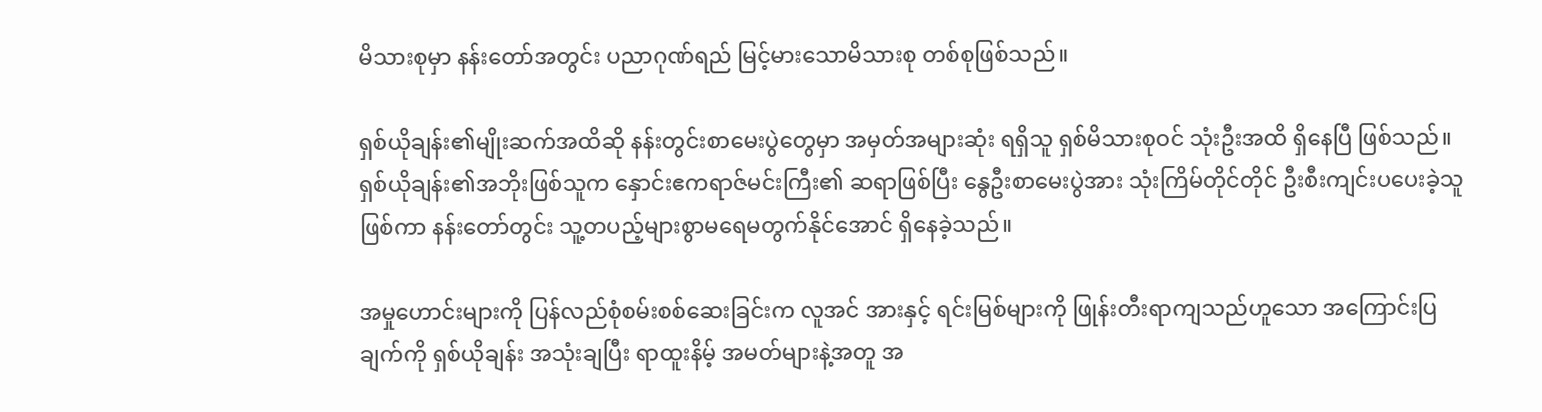မိသားစုမှာ နန်းတော်အတွင်း ပညာဂုဏ်ရည် မြင့်မားသောမိသားစု တစ်စုဖြစ်သည်။

ရှစ်ယိုချန်း၏မျိုးဆက်အထိဆို နန်းတွင်းစာမေးပွဲတွေမှာ အမှတ်အများဆုံး ရရှိသူ ရှစ်မိသားစုဝင် သုံးဦးအထိ ရှိနေပြီ ဖြစ်သည်။ ရှစ်ယိုချန်း၏အဘိုးဖြစ်သူက နှောင်းဧကရာဇ်မင်းကြီး၏ ဆရာဖြစ်ပြီး နွေဦးစာမေးပွဲအား သုံးကြိမ်တိုင်တိုင် ဦးစီးကျင်းပပေးခဲ့သူဖြစ်ကာ နန်းတော်တွင်း သူ့တပည့်များစွာမရေမတွက်နိုင်အောင် ရှိနေခဲ့သည်။

အမှုဟောင်းများကို ပြန်လည်စုံစမ်းစစ်ဆေးခြင်းက လူအင် အားနှင့် ရင်းမြစ်များကို ဖြုန်းတီးရာကျသည်ဟူသော အကြောင်းပြချက်ကို ရှစ်ယိုချန်း အသုံးချပြီး ရာထူးနိမ့် အမတ်များနဲ့အတူ အ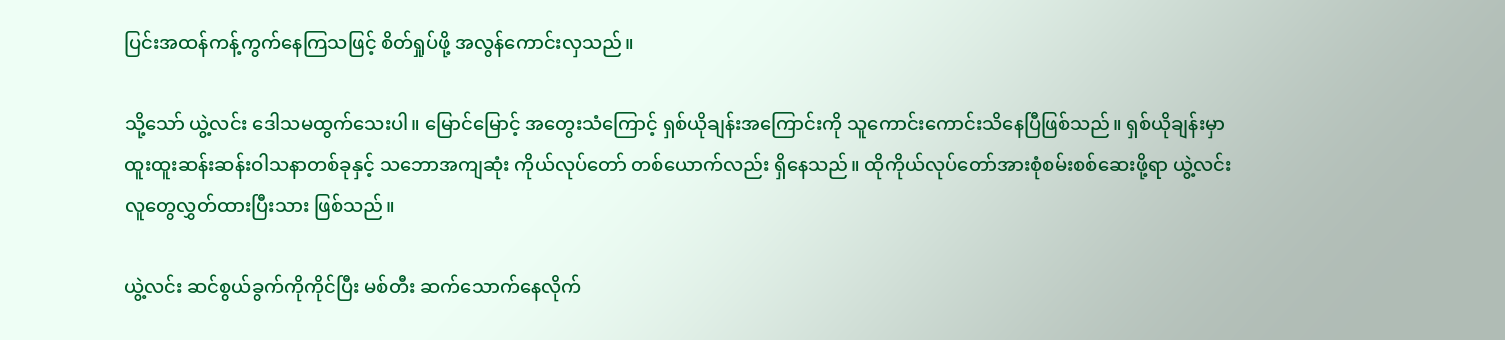ပြင်းအထန်ကန့်ကွက်နေကြသဖြင့် စိတ်ရှုပ်ဖို့ အလွန်ကောင်းလှသည်။

သို့သော် ယွဲ့လင်း ဒေါသမထွက်သေးပါ။ မြောင်မြောင့် အတွေးသံကြောင့် ရှစ်ယိုချန်းအကြောင်းကို သူကောင်းကောင်းသိနေပြီဖြစ်သည်။ ရှစ်ယိုချန်းမှာ ထူးထူးဆန်းဆန်းဝါသနာတစ်ခုနှင့် သဘောအကျဆုံး ကိုယ်လုပ်တော် တစ်ယောက်လည်း ရှိနေသည်။ ထိုကိုယ်လုပ်တော်အားစုံစမ်းစစ်ဆေးဖို့ရာ ယွဲ့လင်း လူတွေလွှတ်ထားပြီးသား ဖြစ်သည်။

ယွဲ့လင်း ဆင်စွယ်ခွက်ကိုကိုင်ပြီး မစ်တီး ဆက်သောက်နေလိုက်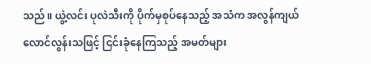သည်။ ယွဲ့လင်း ပုလဲသီးကို ပိုက်မှစုပ်နေသည့် အသံက အလွန်ကျယ်လောင်လွန်းသဖြင့် ငြင်းခုံနေကြသည့် အမတ်များ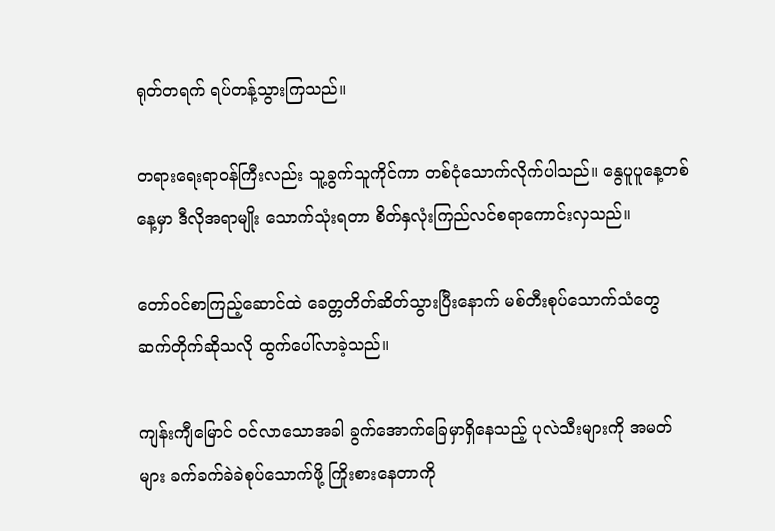ရုတ်တရက် ရပ်တန့်သွားကြသည်။

တရားရေးရာဝန်ကြီးလည်း သူ့ခွက်သူကိုင်ကာ တစ်ငုံသောက်လိုက်ပါသည်။ နွေပူပူနေ့တစ်နေ့မှာ ဒီလိုအရာမျိုး သောက်သုံးရတာ စိတ်နှလုံးကြည်လင်စရာကောင်းလှသည်။

တော်ဝင်စာကြည့်ဆောင်ထဲ ခေတ္တတိတ်ဆိတ်သွားပြီးနောက် မစ်တီးစုပ်သောက်သံတွေ ဆက်တိုက်ဆိုသလို ထွက်ပေါ်လာခဲ့သည်။

ကျန်းကျီမြောင် ဝင်လာသောအခါ ခွက်အောက်ခြေမှာရှိနေသည့် ပုလဲသီးများကို အမတ်များ ခက်ခက်ခဲခဲစုပ်သောက်ဖို့ ကြိုးစားနေတာကို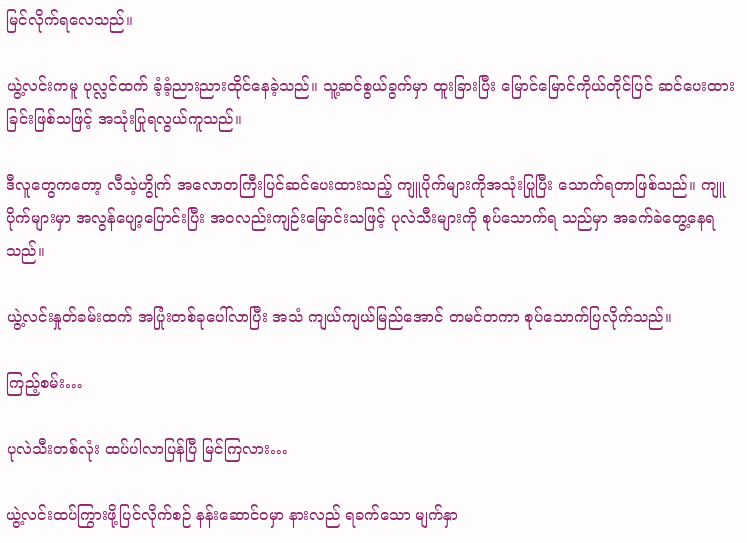မြင်လိုက်ရလေသည်။

ယွဲ့လင်းကမူ ပုလ္လင်ထက် ခံ့ခံ့ညားညားထိုင်နေခဲ့သည်။ သူ့ဆင်စွယ်ခွက်မှာ ထူးခြားပြီး မြောင်မြောင်ကိုယ်တိုင်ပြင် ဆင်ပေးထားခြင်းဖြစ်သဖြင့် အသုံးပြုရလွယ်ကူသည်။

ဒီလူတွေကတော့ လီသဲ့ဟွိုက် အလောတကြီးပြင်ဆင်ပေးထားသည့် ကျူပိုက်များကိုအသုံးပြုပြီး သောက်ရတာဖြစ်သည်။ ကျူပိုက်များမှာ အလွန်ပျော့ပြောင်းပြီး အဝလည်းကျဉ်းမြောင်းသဖြင့် ပုလဲသီးများကို စုပ်သောက်ရ သည်မှာ အခက်ခဲတွေ့နေရသည်။

ယွဲ့လင်းနှုတ်ခမ်းထက် အပြုံးတစ်ခုပေါ်လာပြီး အသံ ကျယ်ကျယ်မြည်အောင် တမင်တကာ စုပ်သောက်ပြလိုက်သည်။

ကြည့်စမ်း…

ပုလဲသီးတစ်လုံး ထပ်ပါလာပြန်ပြီ မြင်ကြလား…

ယွဲ့လင်းထပ်ကြွားဖို့ပြင်လိုက်စဉ် နန်းဆောင်ဝမှာ နားလည် ရခက်သော မျက်နှာ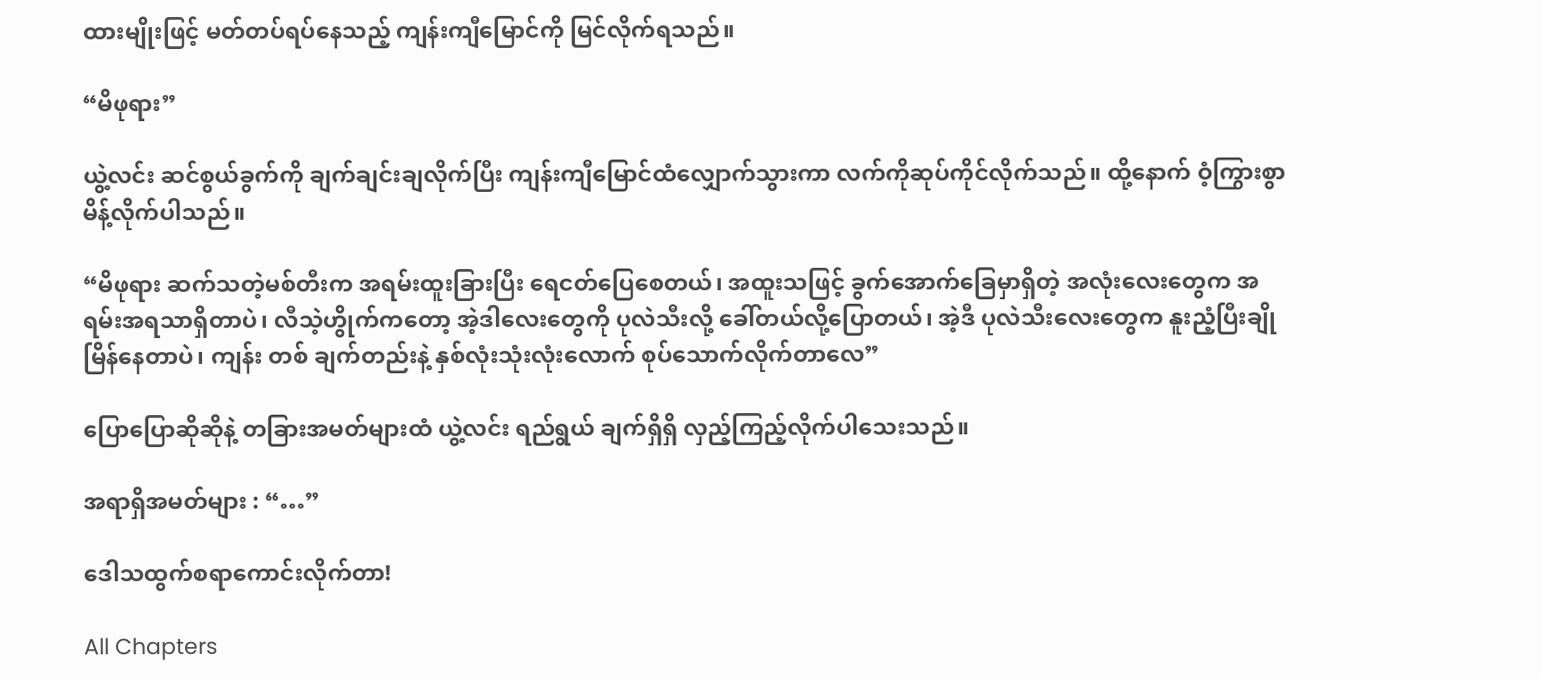ထားမျိုးဖြင့် မတ်တပ်ရပ်နေသည့် ကျန်းကျီမြောင်ကို မြင်လိုက်ရသည်။

“မိဖုရား”

ယွဲ့လင်း ဆင်စွယ်ခွက်ကို ချက်ချင်းချလိုက်ပြီး ကျန်းကျီမြောင်ထံလျှောက်သွားကာ လက်ကိုဆုပ်ကိုင်လိုက်သည်။ ထို့နောက် ဝံ့ကြွားစွာမိန့်လိုက်ပါသည်။

“မိဖုရား ဆက်သတဲ့မစ်တီးက အရမ်းထူးခြားပြီး ရေငတ်ပြေစေတယ်၊ အထူးသဖြင့် ခွက်အောက်ခြေမှာရှိတဲ့ အလုံးလေးတွေက အရမ်းအရသာရှိတာပဲ၊ လီသဲ့ဟွိုက်ကတော့ အဲ့ဒါလေးတွေကို ပုလဲသီးလို့ ခေါ်တယ်လို့ပြောတယ်၊ အဲ့ဒီ ပုလဲသီးလေးတွေက နူးညံ့ပြီးချိုမြိန်နေတာပဲ၊ ကျန်း တစ် ချက်တည်းနဲ့ နှစ်လုံးသုံးလုံးလောက် စုပ်သောက်လိုက်တာလေ”

ပြောပြောဆိုဆိုနဲ့ တခြားအမတ်များထံ ယွဲ့လင်း ရည်ရွယ် ချက်ရှိရှိ လှည့်ကြည့်လိုက်ပါသေးသည်။

အရာရှိအမတ်များ : “…”

ဒေါသထွက်စရာကောင်းလိုက်တာ!

All Chapters